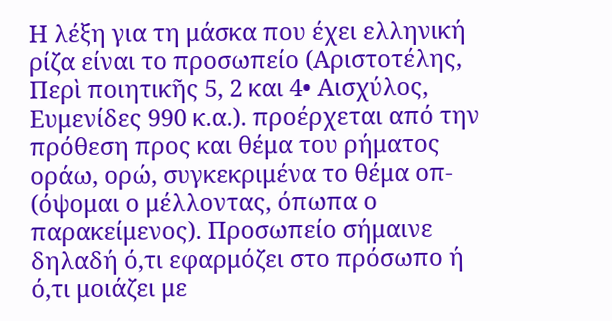Η λέξη για τη μάσκα που έχει ελληνική ρίζα είναι το προσωπείο (Αριστοτέλης, Περὶ ποιητικῆς 5, 2 και 4• Αισχύλος, Ευμενίδες 990 κ.α.). προέρχεται από την πρόθεση προς και θέμα του ρήματος οράω, ορώ, συγκεκριμένα το θέμα οπ- (όψομαι ο μέλλοντας, όπωπα ο παρακείμενος). Προσωπείο σήμαινε δηλαδή ό,τι εφαρμόζει στο πρόσωπο ή ό,τι μοιάζει με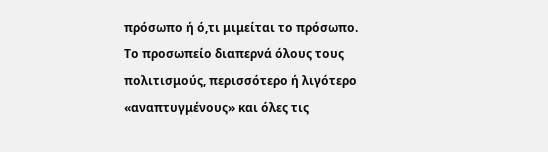πρόσωπο ή ό,τι μιμείται το πρόσωπο. Το προσωπείο διαπερνά όλους τους πολιτισμούς, περισσότερο ή λιγότερο «αναπτυγμένους» και όλες τις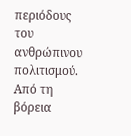περιόδους του ανθρώπινου πολιτισμού. Από τη βόρεια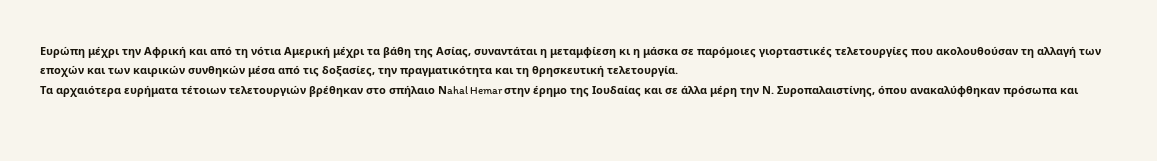Ευρώπη μέχρι την Αφρική και από τη νότια Αμερική μέχρι τα βάθη της Ασίας, συναντάται η μεταμφίεση κι η μάσκα σε παρόμοιες γιορταστικές τελετουργίες που ακολουθούσαν τη αλλαγή των εποχών και των καιρικών συνθηκών μέσα από τις δοξασίες, την πραγματικότητα και τη θρησκευτική τελετουργία.
Τα αρχαιότερα ευρήματα τέτοιων τελετουργιών βρέθηκαν στο σπήλαιο Νahal Hemar στην έρημο της Ιουδαίας και σε άλλα μέρη την Ν. Συροπαλαιστίνης, όπου ανακαλύφθηκαν πρόσωπα και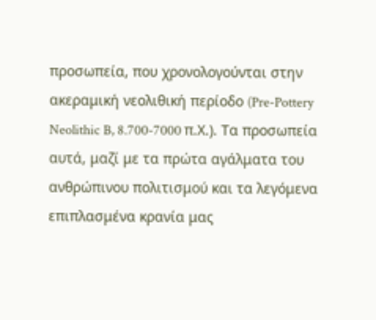προσωπεία, που χρονολογούνται στην ακεραμική νεολιθική περίοδο (Pre-Pottery Neolithic B, 8.700-7000 π.Χ.). Τα προσωπεία αυτά, μαζί με τα πρώτα αγάλματα του ανθρώπινου πολιτισμού και τα λεγόμενα επιπλασμένα κρανία μας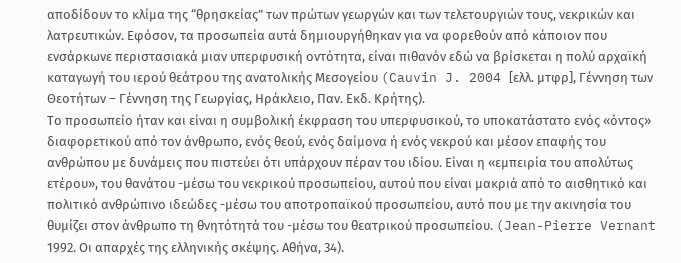αποδίδουν το κλίμα της “θρησκείας” των πρώτων γεωργών και των τελετουργιών τους, νεκρικών και λατρευτικών. Εφόσον, τα προσωπεία αυτά δημιουργήθηκαν για να φορεθούν από κάποιον που ενσάρκωνε περιστασιακά μιαν υπερφυσική οντότητα, είναι πιθανόν εδώ να βρίσκεται η πολύ αρχαϊκή καταγωγή του ιερού θεάτρου της ανατολικής Μεσογείου (Cauvin J. 2004 [ελλ. μτφρ], Γέννηση των Θεοτήτων – Γέννηση της Γεωργίας, Ηράκλειο, Παν. Εκδ. Κρήτης).
Το προσωπείο ήταν και είναι η συμβολική έκφραση του υπερφυσικού, το υποκατάστατο ενός «όντος» διαφορετικού από τον άνθρωπο, ενός θεού, ενός δαίμονα ή ενός νεκρού και μέσον επαφής του ανθρώπου με δυνάμεις που πιστεύει ότι υπάρχουν πέραν του ιδίου. Είναι η «εμπειρία του απολύτως ετέρου», του θανάτου -μέσω του νεκρικού προσωπείου, αυτού που είναι μακριά από το αισθητικό και πολιτικό ανθρώπινο ιδεώδες -μέσω του αποτροπαϊκού προσωπείου, αυτό που με την ακινησία του θυμίζει στον άνθρωπο τη θνητότητά του -μέσω του θεατρικού προσωπείου. (Jean-Pierre Vernant 1992. Οι απαρχές της ελληνικής σκέψης. Αθήνα, 34).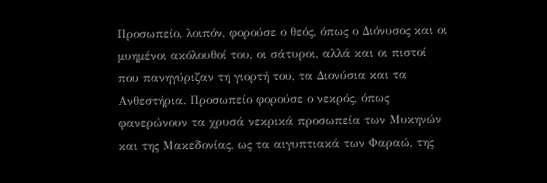Προσωπείο, λοιπόν, φορούσε ο θεός, όπως ο Διόνυσος και οι μυημένοι ακόλουθοί του, οι σάτυροι, αλλά και οι πιστοί που πανηγύριζαν τη γιορτή του, τα Διονύσια και τα Ανθεστήρια. Προσωπείο φορούσε ο νεκρός, όπως φανερώνουν τα χρυσά νεκρικά προσωπεία των Μυκηνών και της Μακεδονίας, ως τα αιγυπτιακά των Φαραώ, της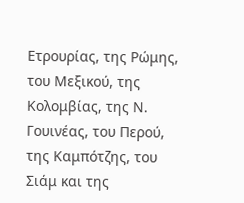Ετρουρίας, της Ρώμης, του Μεξικού, της Κολομβίας, της Ν. Γουινέας, του Περού, της Καμπότζης, του Σιάμ και της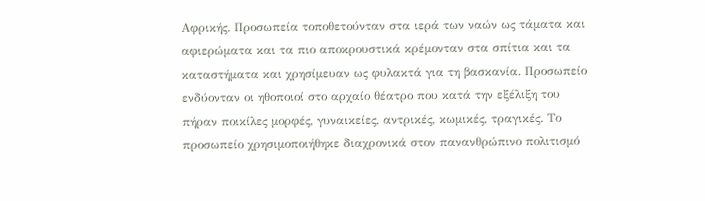Αφρικής. Προσωπεία τοποθετούνταν στα ιερά των ναών ως τάματα και αφιερώματα και τα πιο αποκρουστικά κρέμονταν στα σπίτια και τα καταστήματα και χρησίμευαν ως φυλακτά για τη βασκανία. Προσωπείο ενδύονταν οι ηθοποιοί στο αρχαίο θέατρο που κατά την εξέλιξη του πήραν ποικίλες μορφές, γυναικείες, αντρικές, κωμικές, τραγικές. Το προσωπείο χρησιμοποιήθηκε διαχρονικά στον πανανθρώπινο πολιτισμό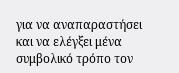για να αναπαραστήσει και να ελέγξει μένα συμβολικό τρόπο τον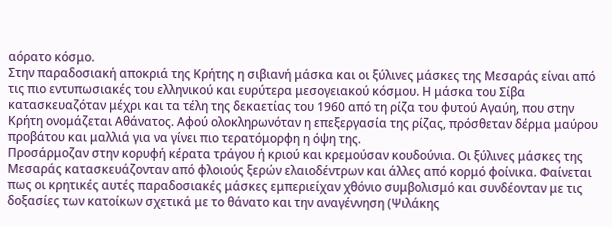αόρατο κόσμο.
Στην παραδοσιακή αποκριά της Κρήτης η σιβιανή μάσκα και οι ξύλινες μάσκες της Μεσαράς είναι από τις πιο εντυπωσιακές του ελληνικού και ευρύτερα μεσογειακού κόσμου. Η μάσκα του Σίβα κατασκευαζόταν μέχρι και τα τέλη της δεκαετίας του 1960 από τη ρίζα του φυτού Αγαύη, που στην Κρήτη ονομάζεται Αθάνατος. Αφού ολοκληρωνόταν η επεξεργασία της ρίζας, πρόσθεταν δέρμα μαύρου προβάτου και μαλλιά για να γίνει πιο τερατόμορφη η όψη της.
Προσάρμοζαν στην κορυφή κέρατα τράγου ή κριού και κρεμούσαν κουδούνια. Οι ξύλινες μάσκες της Μεσαράς κατασκευάζονταν από φλοιούς ξερών ελαιοδέντρων και άλλες από κορμό φοίνικα. Φαίνεται πως οι κρητικές αυτές παραδοσιακές μάσκες εμπεριείχαν χθόνιο συμβολισμό και συνδέονταν με τις δοξασίες των κατοίκων σχετικά με το θάνατο και την αναγέννηση (Ψιλάκης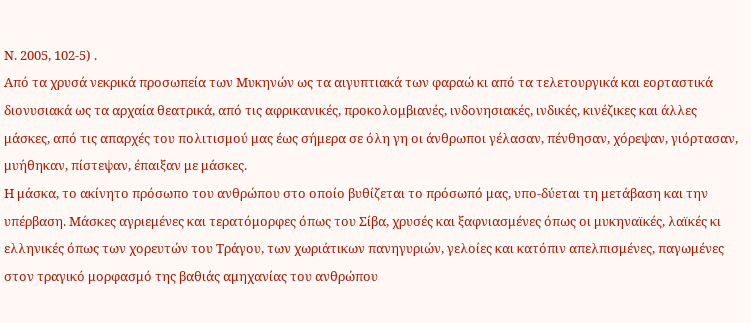Ν. 2005, 102-5) .
Από τα χρυσά νεκρικά προσωπεία των Μυκηνών ως τα αιγυπτιακά των φαραώ κι από τα τελετουργικά και εορταστικά διονυσιακά ως τα αρχαία θεατρικά, από τις αφρικανικές, προκολομβιανές, ινδονησιακές, ινδικές, κινέζικες και άλλες μάσκες, από τις απαρχές του πολιτισμού μας έως σήμερα σε όλη γη οι άνθρωποι γέλασαν, πένθησαν, χόρεψαν, γιόρτασαν, μυήθηκαν, πίστεψαν, έπαιξαν με μάσκες.
Η μάσκα, το ακίνητο πρόσωπο του ανθρώπου στο οποίο βυθίζεται το πρόσωπό μας, υπο-δύεται τη μετάβαση και την υπέρβαση. Μάσκες αγριεμένες και τερατόμορφες όπως του Σίβα, χρυσές και ξαφνιασμένες όπως οι μυκηναϊκές, λαϊκές κι ελληνικές όπως των χορευτών του Τράγου, των χωριάτικων πανηγυριών, γελοίες και κατόπιν απελπισμένες, παγωμένες στον τραγικό μορφασμό της βαθιάς αμηχανίας του ανθρώπου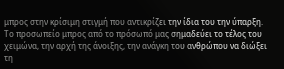μπρος στην κρίσιμη στιγμή που αντικρίζει την ίδια του την ύπαρξη.
Το προσωπείο μπρος από το πρόσωπό μας σημαδεύει το τέλος του χειμώνα, την αρχή της άνοιξης, την ανάγκη του ανθρώπου να διώξει τη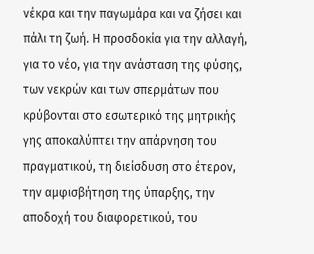νέκρα και την παγωμάρα και να ζήσει και πάλι τη ζωή. Η προσδοκία για την αλλαγή, για το νέο, για την ανάσταση της φύσης, των νεκρών και των σπερμάτων που κρύβονται στο εσωτερικό της μητρικής γης αποκαλύπτει την απάρνηση του πραγματικού, τη διείσδυση στο έτερον, την αμφισβήτηση της ύπαρξης, την αποδοχή του διαφορετικού, του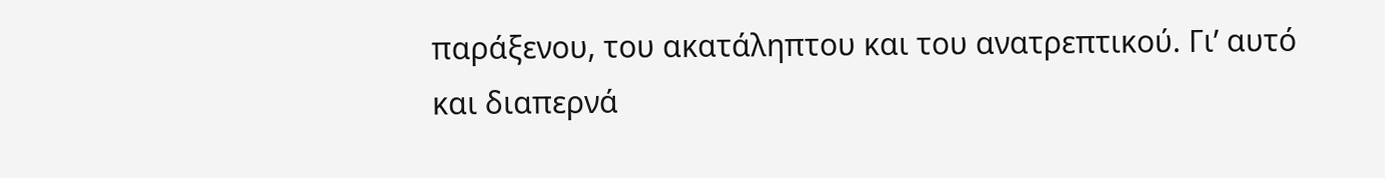παράξενου, του ακατάληπτου και του ανατρεπτικού. Γι’ αυτό και διαπερνά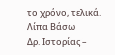το χρόνο, τελικά.
Λίπα Βάσω
Δρ. Ιστορίας –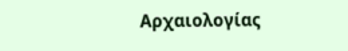Αρχαιολογίας